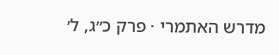מדרש האתמרי · פרק כ״ג, ל׳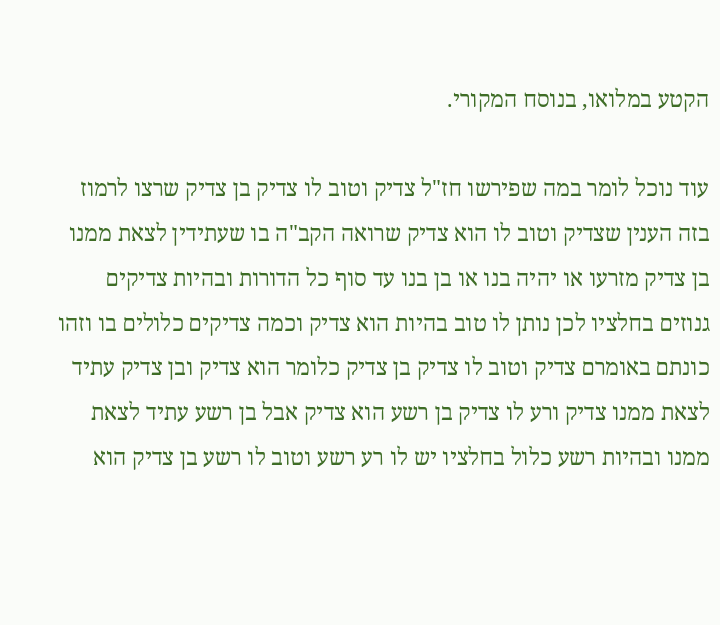הקטע במלואו, בנוסח המקורי.

עוד נוכל לומר במה שפירשו חז"ל צדיק וטוב לו צדיק בן צדיק שרצו לרמוז בזה הענין שצדיק וטוב לו הוא צדיק שרואה הקב"ה בו שעתידין לצאת ממנו בן צדיק מזרעו או יהיה בנו או בן בנו עד סוף כל הדורות ובהיות צדיקים גנוזים בחלציו לכן נותן לו טוב בהיות הוא צדיק וכמה צדיקים כלולים בו וזהו כונתם באומרם צדיק וטוב לו צדיק בן צדיק כלומר הוא צדיק ובן צדיק עתיד לצאת ממנו צדיק ורע לו צדיק בן רשע הוא צדיק אבל בן רשע עתיד לצאת ממנו ובהיות רשע כלול בחלציו יש לו רע רשע וטוב לו רשע בן צדיק הוא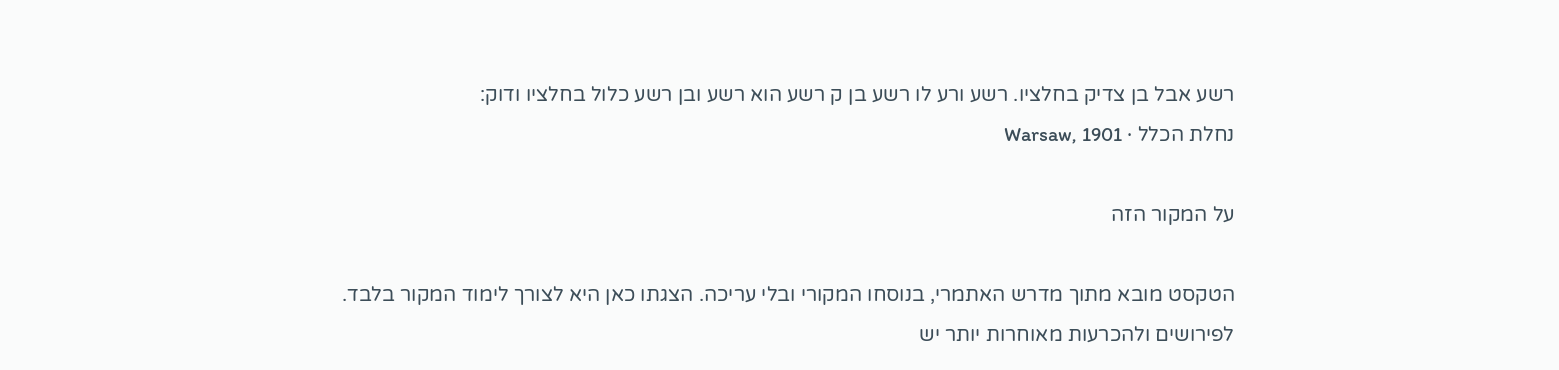רשע אבל בן צדיק בחלציו. רשע ורע לו רשע בן ק רשע הוא רשע ובן רשע כלול בחלציו ודוק:
נחלת הכלל · Warsaw, 1901

על המקור הזה

הטקסט מובא מתוך מדרש האתמרי, בנוסחו המקורי ובלי עריכה. הצגתו כאן היא לצורך לימוד המקור בלבד. לפירושים ולהכרעות מאוחרות יותר יש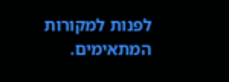לפנות למקורות המתאימים.